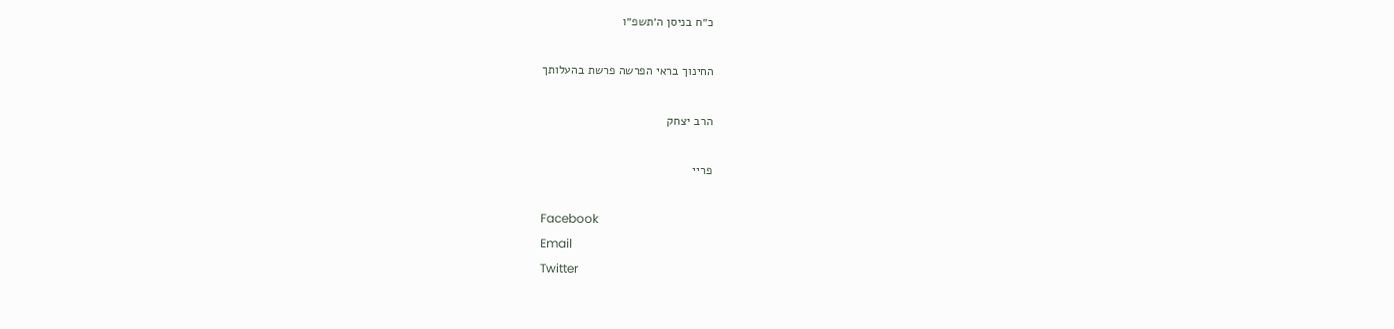כ״ח בניסן ה׳תשפ״ו

החינוך בראי הפרשה פרשת בהעלותך

הרב יצחק

פריי

Facebook
Email
Twitter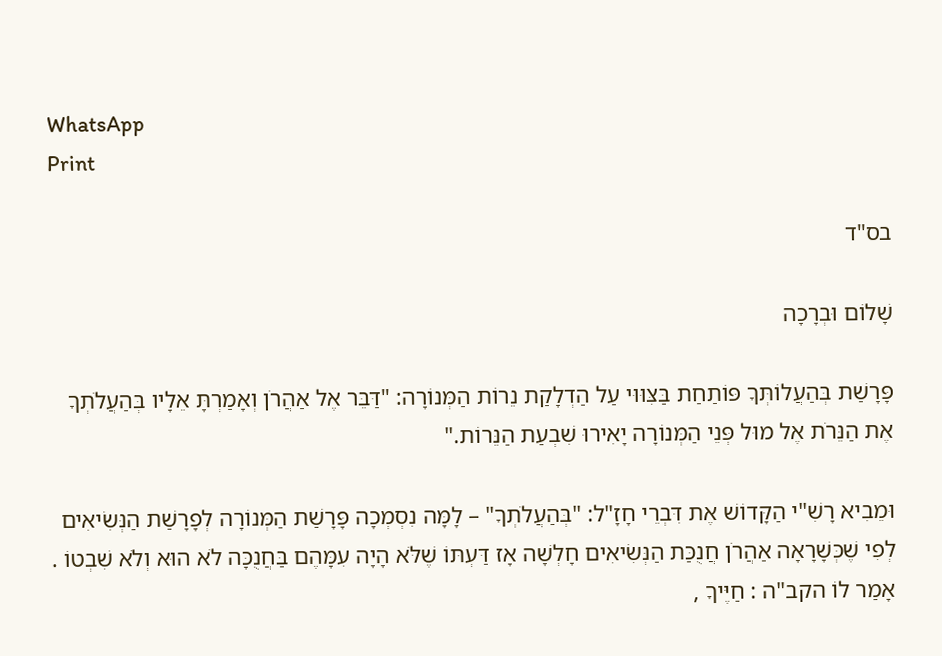WhatsApp
Print

בס"ד

שָׁלוֹם וּבְרָכָה

פָּרָשַׁת בְּהַעֲלוֹתְּךָ פּוֹתַחַת בַּצִּוּוּי עַל הַדְלָקַת נֵרוֹת הַמְּנוֹרָה: "דַּבֵּר אֶל אַהֲרֹן וְאָמַרְתָּ אֵלָיו בְּהַעֲלֹתְךָ אֶת הַנֵּרֹת אֶל מוּל פְּנֵי הַמְּנוֹרָה יָאִירוּ שִׁבְעַת הַנֵּרוֹת."

וּמֵבִיא רָשִׁ"י הַקָּדוֹשׁ אֶת דִּבְרֵי חָזָ"ל: "בְּהַעֲלֹתְךָ" – לָמָּה נִסְמְכָה פָּרָשַׁת הַמְּנוֹרָה לְפָרָשַׁת הַנְּשִׂיאִים לְפִי שֶׁכְּשָׁרָאָה אַהֲרֹן חֲנֻכַּת הַנְּשִׂיאִים חָלְשָׁה אָז דַּעְתּוֹ שֶׁלֹּא הָיָה עִמָּהֶם בַּחֲנֻכָּה לֹא הוּא וְלֹא שִׁבְטוֹ . אָמַר לוֹ הקב"ה : חַיֶּיךָ ,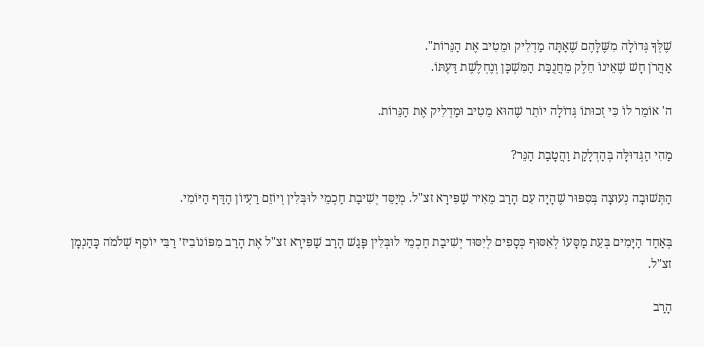שֶׁלְּךָ גְּדוֹלָה מִשֶּׁלָּהֶם שֶׁאַתָּה מַדְלִיק וּמֵטִיב אֶת הַנֵּרוֹת".
אַהֲרֹן חָשׁ שֶׁאֵינוֹ חֵלֶק מֵחֲנֻכַּת הַמִּשְׁכָּן וְנֶחְלֶשֶׁת דַּעְתּוֹ.

ה' אוֹמֵר לוֹ כִּי זְכוּתוֹ גְּדוֹלָה יוֹתֵר שֶׁהוּא מֵטִיב וּמַדְלִיק אֶת הַנֵּרוֹת.

מַהִי הַגְּדוּלָּה בְּהַדְלָקַת וַהֲטָבַת הַנֵּר?

הַתְּשׁוּבָה נְעוּצָה בְּסִפּוּר שֶׁהָיָה עִם הָרַב מֵאִיר שַׁפִּירָא זצ"ל. מְיַסֵּד יְשִׁיבַת חַכְמֵי לוּבְּלִין וְיוֹזֵם רַעְיוֹן הַדַּף הַיּוֹמִי.

בְּאַחַד הַיָּמִים בְּעֵת מַסָּעוֹ לְאִסּוּף כְּסָפִים לְיִסּוּד יְשִׁיבַת חַכְמֵי לוּבְּלִין פָּגַשׁ הָרַב שַׁפִּירָא זצ"ל אֶת הָרַב מִפּוֹנוֹבִיז׳ רַבִּי יוֹסֵף שְׁלֹמֹה כָּהַנְמָן זצ"ל.

הָרַב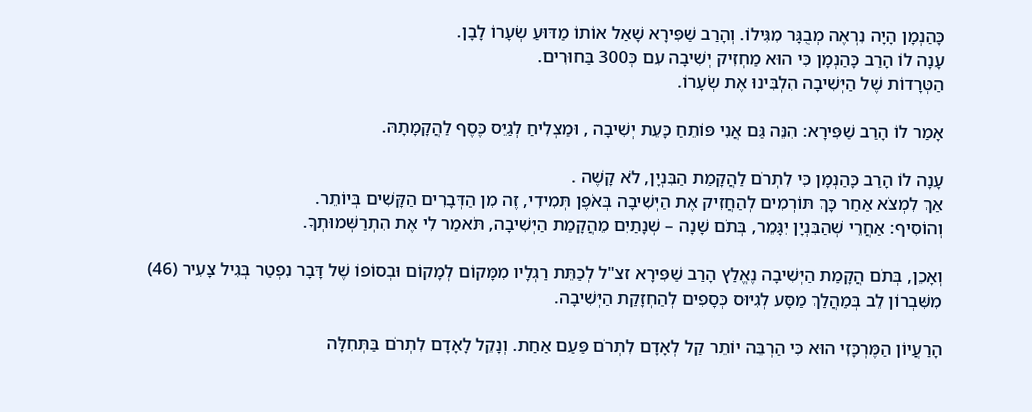כָּהַנְמָן הָיָה נִרְאֶה מְבֻגָּר מִגִּילוֹ. וְהָרַב שַׁפִּירָא שָׁאַל אוֹתוֹ מַדּוּעַ שְׂעָרוֹ לָבָן.
עָנָה לוֹ הָרַב כָּהַנְמָן כִּי הוּא מַחְזִיק יְשִׁיבָה עִם כְּ300 בַּחוּרִים.
הַטְּרָדוֹת שֶׁל הַיְּשִׁיבָה הִלְבִּינוּ אֶת שְׂעָרוֹ.

אָמַר לוֹ הָרַב שַׁפִּירָא: הִנֵּה גַּם אֲנִי פּוֹתֵחַ כָּעֵת יְשִׁיבָה , וּמַצְלִיחַ לְגַיֵּס כֶּסֶף לַהֲקָמָתָהּ.

עָנָה לוֹ הָרַב כָּהַנְמָן כִּי לִתְרֹם לַהֲקָמַת הַבִּנְיָן, לֹא קָשֶׁה .
אַךְ לִמְצֹא אַחַר כָּךְ תּוֹרְמִים לְהַחֲזִיק אֶת הַיְּשִׁיבָה בְּאֹפֶן תְּמִידִי, זֶה מִן הַדְּבָרִים הַקָּשִׁים בְּיוֹתֵר.
וְהוֹסִיף: אַחֲרֵי שְׁהַבִּנְיָן יִגָּמֵר, בְּתֹם שָׁנָה – שְׁנָתַיִם מֵהֲקָמַת הַיְּשִׁיבָה, תֹּאמַר לִי אֶת הִתְרַשְּׁמוּתְךָ.

וְאָכֵן, בְּתֹם הֲקָמַת הַיְּשִׁיבָה נֶאֱלַץ הָרַב שַׁפִּירָא זצ"ל לְכַתֵּת רַגְלָיו מִמָּקוֹם לְמָקוֹם וּבְסוֹפוֹ שֶׁל דָּבָר נִפְטַר בְּגִיל צָעִיר (46) מִשִּׁבְרוֹן לֵב בְּמַהֲלַךְ מַסָּע לְגִיּוּס כְּסָפִים לְהַחְזָקַת הַיְּשִׁיבָה.

הָרַעֲיוֹן הַמֶּרְכָּזִי הוּא כִּי הַרְבֵּה יוֹתֵר קַל לְאָדָם לִתְרֹם פַּעַם אַחַת. וְנָקֵל לָאָדָם לִתְרֹם בַּתְּחִלָּה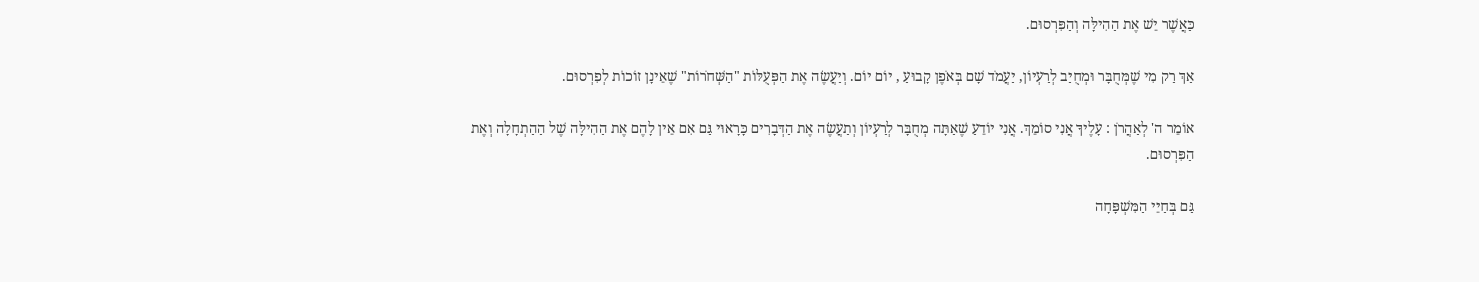כַּאֲשֶׁר יֵשׁ אֶת הַהִילָּה וְהַפִּרְסוּם.

אַךְ רַק מִי שֶׁמְּחֻבָּר וּמְחֻיַּב לְרַעְיוֹן, יַעֲמֹד שָׁם בְּאֹפֶן קָבוּעַ , יוֹם יוֹם. וְיַעֲשֶׂה אֶת הַפְּעֻלּוֹת "הַשְּׁחֹרוֹת" שֶׁאֵינָן זוֹכוֹת לְפִרְסוּם.

אוֹמֵר ה' לְאַהֲרֹן : עָלֶיךָ אֲנִי סוֹמֵךְ. אֲנִי יוֹדֵעַ שֶׁאַתָּה מְחֻבָּר לְרַעְיוֹן וְתַעֲשֶׂה אֶת הַדְּבָרִים כָּרָאוּי גַּם אִם אֵין לָהֶם אֶת הַהִילָּה שֶׁל הַהַתְחָלָה וְאֶת הַפִּרְסוּם.

גַּם בְּחַיֵּי הַמִּשְׁפָּחָה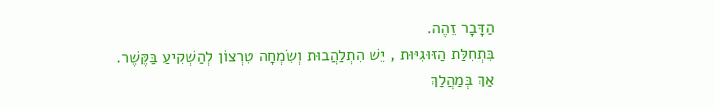הַדָּבָר זֵהֶה.
בִּתְחִלַּת הַזּוּגִיּוּת , יֵשׁ הִתְלַהֲבוּת וְשִׂמְחָה טִרְצוֹן לְהַשְׁקִיעַ בַּקֶּשֶׁר.
אַךְ בְּמַהֲלַךְ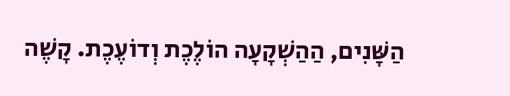הַשָּׁנִים, הַהַשְׁקָעָה הוֹלֶכֶת וְדוֹעֶכֶת. קָשֶׁה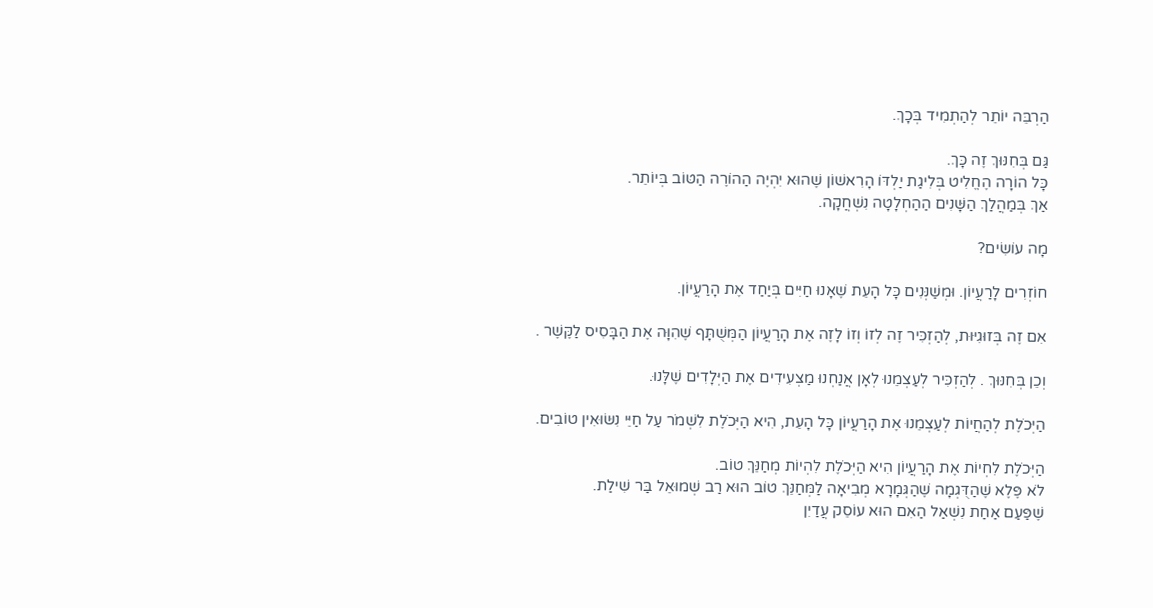הַרְבֵּה יוֹתֵר לְהַתְמִיד בְּכָךְ.

גַּם בְּחִנּוּךְ זֶה כָּךְ.
כָּל הוֹרָה הֶחֱלִיט בְּלִיגַת יַלְדּוֹ הָרִאשׁוֹן שֶׁהוּא יִהְיֶה הַהוֹרֶה הַטּוֹב בְּיוֹתֵר.
אַךְ בְּמַהֲלַךְ הַשָּׁנִים הַהַחְלָטָה נִשְׁחֲקָה.

מָה עוֹשִׂים?

חוֹזְרִים לָרַעֲיוֹן. וּמְשַׁנְּנִים כָּל הָעֵת שֶׁאָנוּ חַיִּים בְּיַחַד אֶת הָרַעֲיוֹן.

אִם זֶה בְּזוּגִיּוּת, לְהַזְכִּיר זֶה לְזוֹ וְזוֹ לָזֶה אֶת הָרַעֲיוֹן הַמְּשֻׁתָּף שֶׁהִוָּה אֶת הַבָּסִיס לַקֶּשֶׁר .

וְכֵן בְּחִנּוּךְ . לְהַזְכִּיר לְעַצְמֵנוּ לְאָן אֲנַחְנוּ מַצְעִידִים אֶת הַיְּלָדִים שֶׁלָּנוּ.

הַיְּכֹלֶת לְהַחֲיוֹת לְעַצְמֵנוּ אֶת הָרַעֲיוֹן כָּל הָעֵת, הִיא הַיְּכֹלֶת לִשְׁמֹר עַל חַיֵּי נִשּׂוּאִין טוֹבִים.

הַיְּכֹלֶת לִחְיוֹת אֶת הָרַעֲיוֹן הִיא הַיְּכֹלֶת לִהְיוֹת מְחַנֵּךְ טוֹב.
לֹא פֶּלֶא שֶׁהַדֻּגְמָה שֶׁהַגְּמָרָא מְבִיאָה לַמְּחַנֵּךְ טוֹב הוּא רַב שְׁמוּאֵל בַּר שִׁילַת.
שֶׁפַּעַם אַחַת נִשְׁאַל הַאִם הוּא עוֹסֵק עֲדַיִן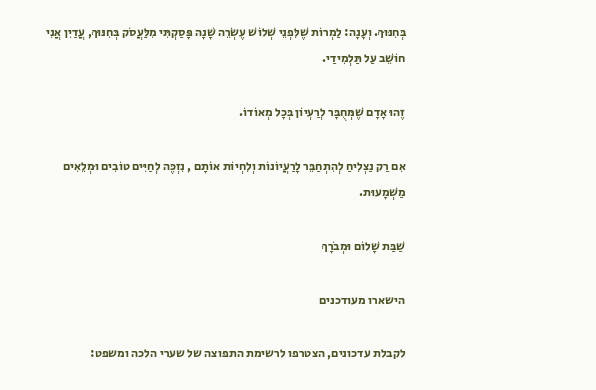בְּחִנּוּךְ. וְעָנָה: לַמְרוֹת שֶׁלִּפְנֵי שְׁלוֹשׁ עֶשְׂרֵה שָׁנָה פָּסַקְתִּי מִלַּעֲסֹק בְּחִנּוּךְ, עֲדַיִן אֲנִי חוֹשֵׁב עַל תַּלְמִידַי.

זֶהוּ אָדָם שֶׁמְּחֻבָּר לְרַעְיוֹן בְּכָל מְאוֹדוֹ.

אִם רַק נַצְלִיחַ לְהִתְחַבֵּר לָרַעֲיוֹנוֹת וְלִחְיוֹת אוֹתָם , נִזְכֶּה לְחַיִּים טוֹבִים וּמְלֵאִים מַשְׁמָעוּת.

שַׁבַּת שָׁלוֹם וּמְבֹרָךְ

הישארו מעודכנים

לקבלת עדכונים, הצטרפו לרשימת התפוצה של שערי הלכה ומשפט: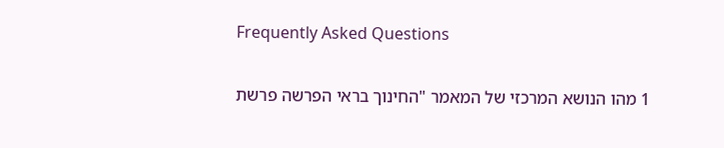Frequently Asked Questions

1 מהו הנושא המרכזי של המאמר "החינוך בראי הפרשה פרשת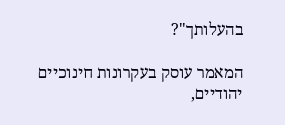בהעלותך"?

המאמר עוסק בעקרונות חינוכיים יהודיים,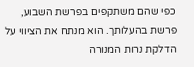כפי שהם משתקפים בפרשת השבוע, פרשת בהעלותך. הוא מנתח את הציווי על הדלקת נרות המנורה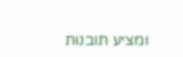ומציע תובנות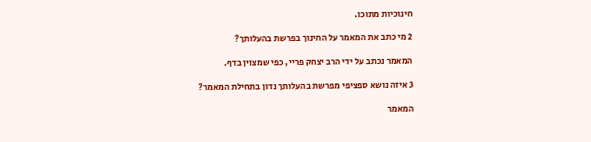חינוכיות מתוכו.

2 מי כתב את המאמר על החינוך בפרשת בהעלותך?

המאמר נכתב על ידי הרב יצחק פריי, כפי שמצוין בדף.

3 איזה נושא ספציפי מפרשת בהעלותך נדון בתחילת המאמר?

המאמר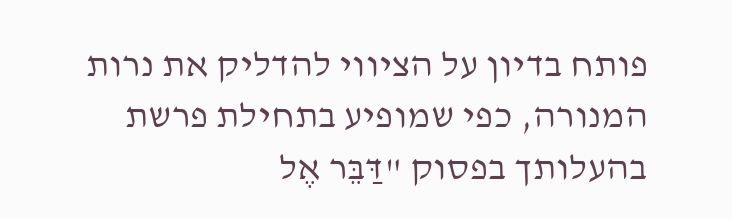פותח בדיון על הציווי להדליק את נרות המנורה, כפי שמופיע בתחילת פרשת בהעלותך בפסוק "דַּבֵּר אֶל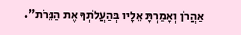אַהֲרֹן וְאָמַרְתָּ אֵלָיו בְּהַעֲלֹתְךָ אֶת הַנֵּרֹת".